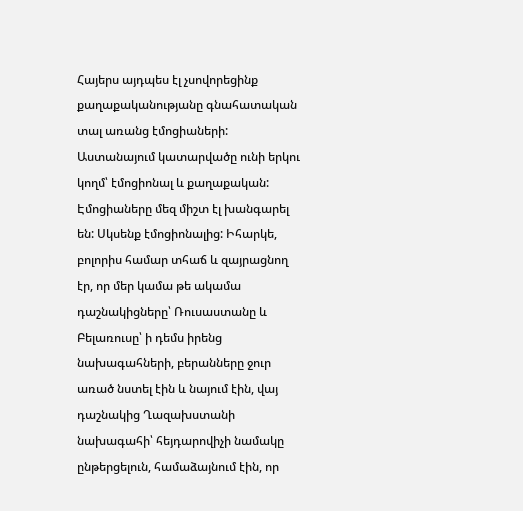Հայերս այդպես էլ չսովորեցինք քաղաքականությանը գնահատական տալ առանց էմոցիաների: Աստանայում կատարվածը ունի երկու կողմ՝ էմոցիոնալ և քաղաքական: Էմոցիաները մեզ միշտ էլ խանգարել են: Սկսենք էմոցիոնալից: Իհարկե, բոլորիս համար տհաճ և զայրացնող էր, որ մեր կամա թե ակամա դաշնակիցները՝ Ռուսաստանը և Բելառուսը՝ ի դեմս իրենց նախագահների, բերանները ջուր առած նստել էին և նայում էին, վայ դաշնակից Ղազախստանի նախագահի՝ հեյդարովիչի նամակը ընթերցելուն, համաձայնում էին, որ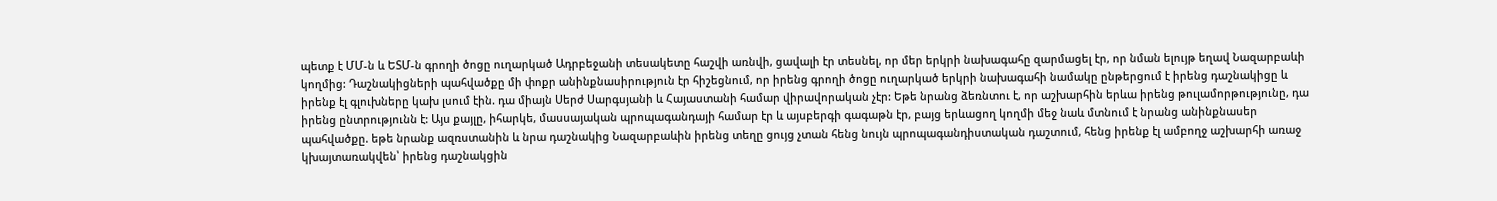պետք է ՄՄ-ն և ԵՏՄ-ն գրողի ծոցը ուղարկած Ադրբեջանի տեսակետը հաշվի առնվի, ցավալի էր տեսնել, որ մեր երկրի նախագահը զարմացել էր, որ նման ելույթ եղավ Նազարբաևի կողմից: Դաշնակիցների պահվածքը մի փոքր անինքնասիրություն էր հիշեցնում, որ իրենց գրողի ծոցը ուղարկած երկրի նախագահի նամակը ընթերցում է իրենց դաշնակիցը և իրենք էլ գլուխները կախ լսում էին. դա միայն Սերժ Սարգսյանի և Հայաստանի համար վիրավորական չէր: Եթե նրանց ձեռնտու է, որ աշխարհին երևա իրենց թուլամորթությունը, դա իրենց ընտրությունն է: Այս քայլը, իհարկե, մասսայական պրոպագանդայի համար էր և այսբերգի գագաթն էր, բայց երևացող կողմի մեջ նաև մտնում է նրանց անինքնասեր պահվածքը. եթե նրանք ազռստանին և նրա դաշնակից Նազարբաևին իրենց տեղը ցույց չտան հենց նույն պրոպագանդիստական դաշտում, հենց իրենք էլ ամբողջ աշխարհի առաջ կխայտառակվեն՝ իրենց դաշնակցին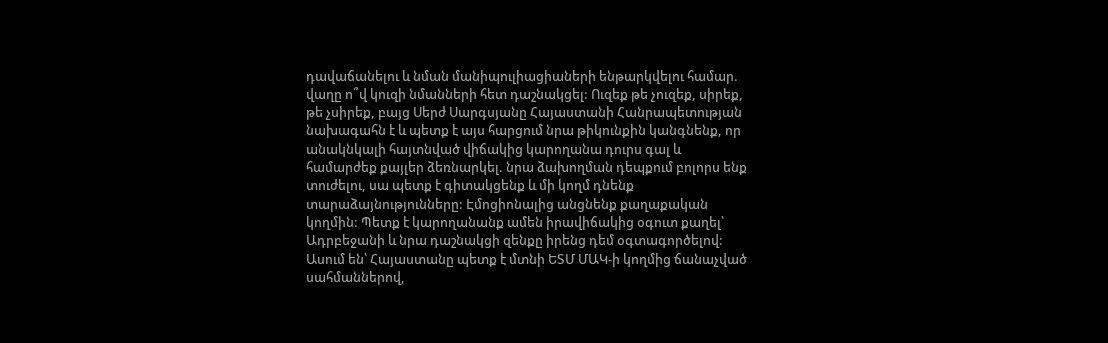դավաճանելու և նման մանիպուլիացիաների ենթարկվելու համար. վաղը ո՞վ կուզի նմանների հետ դաշնակցել: Ուզեք թե չուզեք, սիրեք, թե չսիրեք, բայց Սերժ Սարգսյանը Հայաստանի Հանրապետության նախագահն է և պետք է այս հարցում նրա թիկունքին կանգնենք, որ անակնկալի հայտնված վիճակից կարողանա դուրս գալ և համարժեք քայլեր ձեռնարկել. նրա ձախողման դեպքում բոլորս ենք տուժելու, սա պետք է գիտակցենք և մի կողմ դնենք տարաձայնությունները: Էմոցիոնալից անցնենք քաղաքական կողմին: Պետք է կարողանանք ամեն իրավիճակից օգուտ քաղել՝ Ադրբեջանի և նրա դաշնակցի զենքը իրենց դեմ օգտագործելով: Ասում են՝ Հայաստանը պետք է մտնի ԵՏՄ ՄԱԿ-ի կողմից ճանաչված սահմաններով,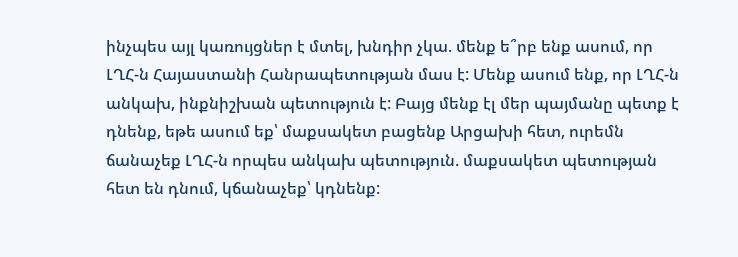ինչպես այլ կառույցներ է մտել, խնդիր չկա. մենք ե՞րբ ենք ասում, որ ԼՂՀ-ն Հայաստանի Հանրապետության մաս է: Մենք ասում ենք, որ ԼՂՀ-ն անկախ, ինքնիշխան պետություն է: Բայց մենք էլ մեր պայմանը պետք է դնենք, եթե ասում եք՝ մաքսակետ բացենք Արցախի հետ, ուրեմն ճանաչեք ԼՂՀ-ն որպես անկախ պետություն. մաքսակետ պետության հետ են դնում, կճանաչեք՝ կդնենք: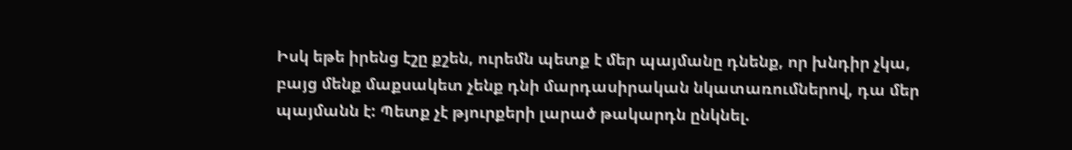Իսկ եթե իրենց էշը քշեն, ուրեմն պետք է մեր պայմանը դնենք, որ խնդիր չկա, բայց մենք մաքսակետ չենք դնի մարդասիրական նկատառումներով, դա մեր պայմանն է: Պետք չէ թյուրքերի լարած թակարդն ընկնել.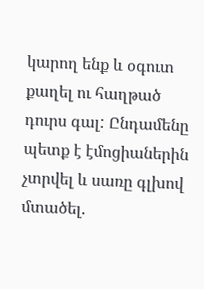կարող ենք և օգուտ քաղել ու հաղթած դուրս գալ: Ընդամենը պետք է էմոցիաներին չտրվել և սառը գլխով մտածել.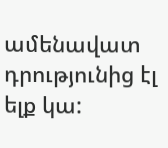ամենավատ դրությունից էլ ելք կա: